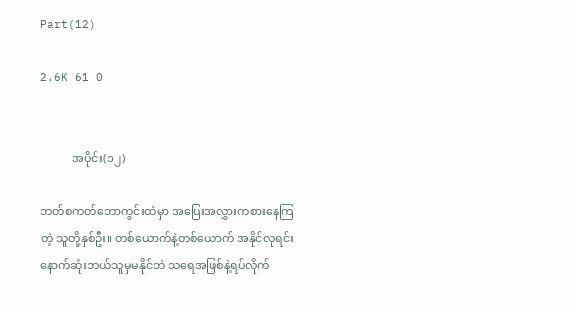Part(12)

2.6K 61 0


           အပိုင်း(၁၂)

ဘတ်စကတ်ဘောကွင်းထဲမှာ အပြေးအလွှားကစားနေကြတဲ့ သူတို့နှစ်ဦး။ တစ်ယောက်နဲ့တစ်ယောက် အနိုင်လုရင်း နောက်ဆုံးဘယ်သူမှမနိုင်ဘဲ သရေအဖြစ်နဲ့ရပ်လိုက်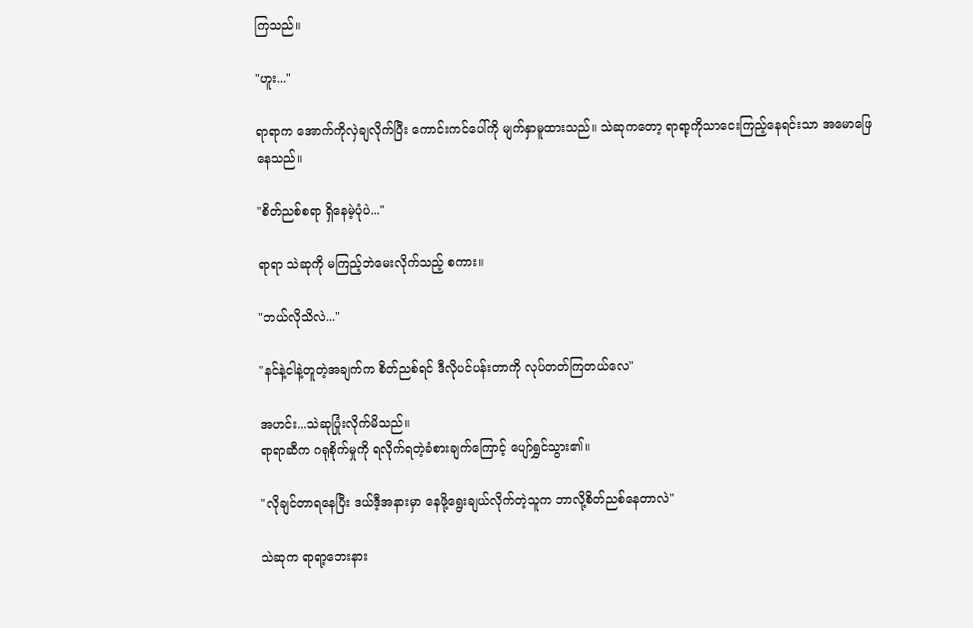ကြသည်။

"ဟူး..."

ရာရာက အောက်ကိုလှဲချလိုက်ပြီး ကောင်းကင်ပေါ်ကို မျက်နှာမူထားသည်။ သဲဆုကတော့ ရာရာ့ကိုသာငေးကြည့်နေရင်းသာ အမောဖြေနေသည်။

"စိတ်ညစ်စရာ ရှိနေမဲ့ပုံပဲ..."

ရာရာ သဲဆုကို မကြည့်ဘဲမေးလိုက်သည့် စကား။

"ဘယ်လိုသိလဲ..."

"နင်နဲ့ငါနဲ့တူတဲ့အချက်က စိတ်ညစ်ရင် ဒီလိုပင်ပန်းတာကို လုပ်တတ်ကြတယ်လေ"

အဟင်း...သဲဆုပြုံးလိုက်မိသည်။
ရာရာဆီက ဂရုစိုက်မှုကို ရလိုက်ရတဲ့ခံစားချက်ကြောင့် ပျော်ရွှင်သွား၏။

"လိုချင်တာ‌ရနေပြီး ဒယ်ဒီ့အနားမှာ ‌နေဖို့ရွေးချယ်လိုက်တဲ့သူက ဘာလို့စိတ်ညစ်နေတာလဲ"

သဲဆုက ရာရာ့ဘေးနား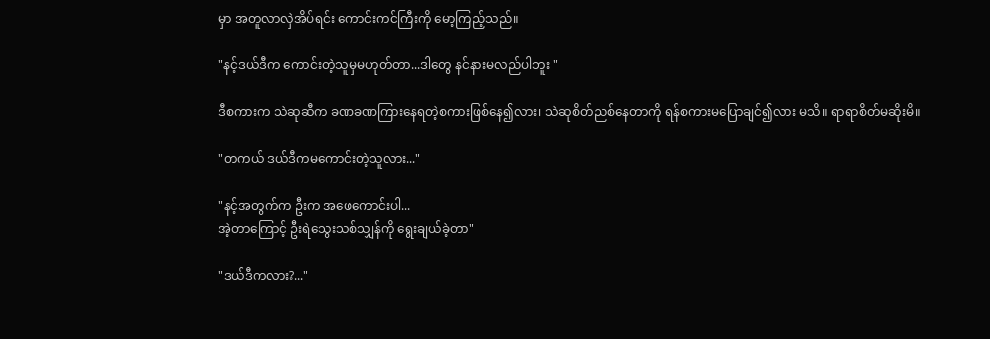မှာ အတူလာလှဲအိပ်ရင်း ကောင်းကင်ကြီးကို မော့ကြည့်သည်။

"နင့်ဒယ်ဒီက ကောင်းတဲ့သူမှမဟုတ်တာ...ဒါတွေ နင်နားမလည်ပါဘူး "

ဒီစကားက သဲဆုဆီက ခဏခဏကြားနေရတဲ့စကားဖြစ်နေ၍လား၊ သဲဆုစိတ်ညစ်နေတာကို ရန်စကားမပြောချင်၍လား မသိ။ ရာရာစိတ်မဆိုးမိ။

"တကယ် ဒယ်ဒီကမကောင်းတဲ့သူလား..."

"နင့်အတွက်က ဦးက အဖေကောင်းပါ...
အဲ့တာကြောင့် ဦးရဲသွေးသစ်သျှန်ကို ရွေးချယ်ခဲ့တာ"

"ဒယ်ဒီကလား?..."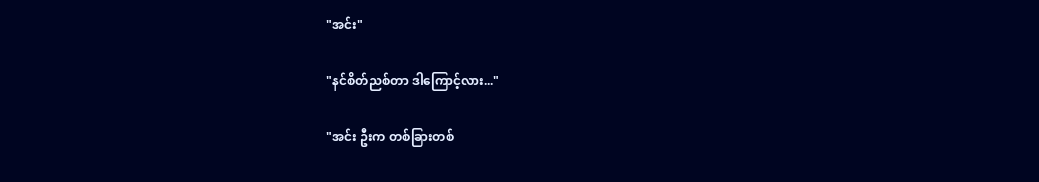"အင်း"

"နင်စိတ်ညစ်တာ ဒါကြောင့်လား..."

"အင်း ဦးက တစ်ခြားတစ်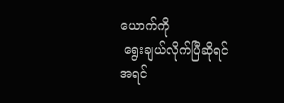ယောက်ကို
 ရွေးချယ်လိုက်ပြီဆိုရင်
အရင်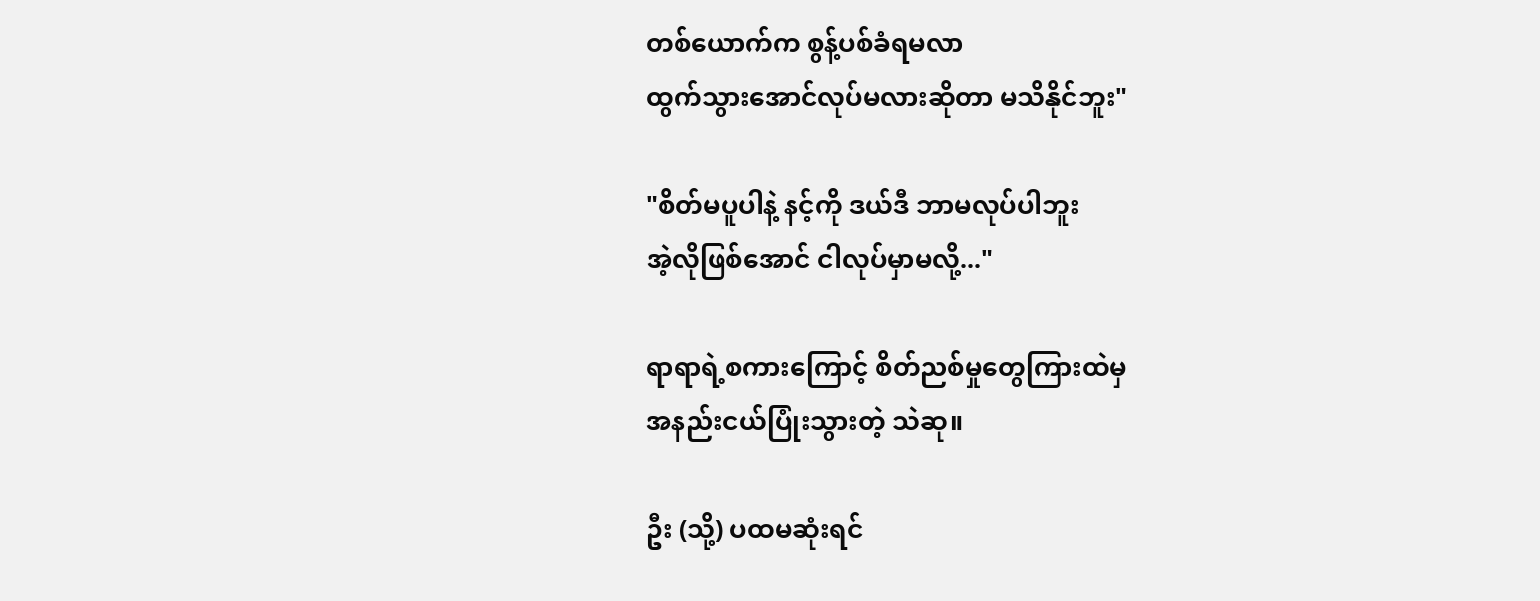တစ်ယောက်က စွန့်ပစ်ခံရမလာ
ထွက်သွားအောင်လုပ်မလားဆိုတာ မသိနိုင်ဘူး"

"စိတ်မပူပါနဲ့ နင့်ကို ဒယ်ဒီ ဘာမလုပ်ပါဘူး
အဲ့လိုဖြစ်အောင် ငါလုပ်မှာမလို့..."

ရာရာရဲ့စကားကြောင့် စိတ်ညစ်မှုတွေကြားထဲမှ
အနည်းငယ်ပြုံးသွားတဲ့ သဲဆု။

ဦး (သို့) ပထမဆုံးရင်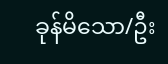ခုန်မိသော/ဦး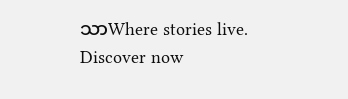သာWhere stories live. Discover now